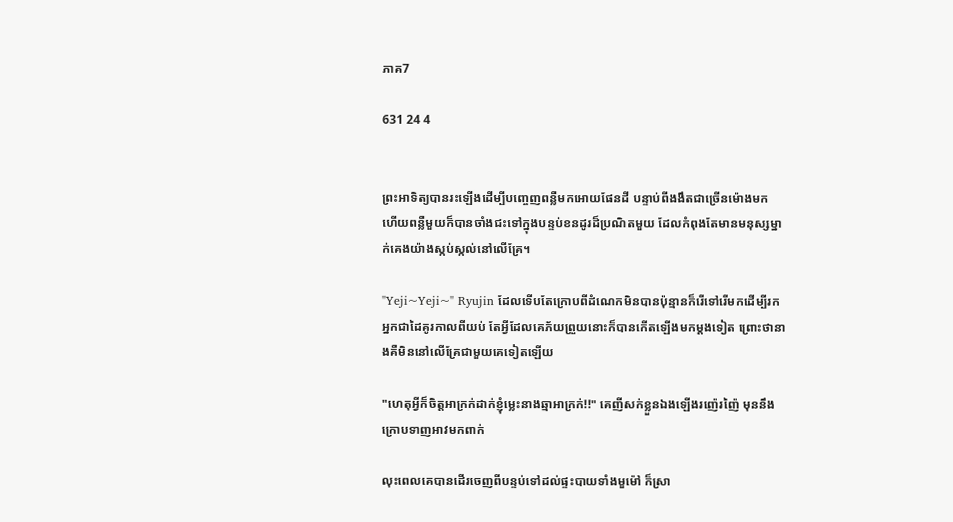ភាគ7

631 24 4


ព្រះអាទិត្យបានរះឡេីងដេីម្បីបញ្ចេញពន្លឺមកអោយផែនដី បន្ទាប់ពីងងឹតជាច្រេីនម៉ោងមក ហេីយពន្លឺមួយក៏បានចាំងជះទៅក្នុងបន្ទប់ខនដូរដ៏ប្រណិតមួយ ដែលកំពុងតែមានមនុស្សម្នាក់គេងយ៉ាងស្កប់ស្កល់នៅលេីគ្រែ។

"Yeji~Yeji~" Ryujin ដែលទេីបតែក្រោបពីដំណេកមិនបានប៉ុន្មានក៏រេីទៅរេីមកដេីម្បីរកអ្នកជាដៃគូរកាលពីយប់ តែអ្វីដែលគេភ័យព្រួយនោះក៏បានកេីតឡេីងមកម្ដងទៀត ព្រោះថានាងគឺមិននៅលេីគ្រែជាមួយគេទៀតឡេីយ

"ហេតុអ្វីក៏ចិត្តអាក្រក់ដាក់ខ្ញុំម្លេះនាងឆ្មាអាក្រក់!!" គេញីសក់ខ្លួនឯងឡេីងរញ៉េរញ៉ៃ មុននឹងក្រោបទាញអាវមកពាក់

លុះពេលគេបានដេីរចេញពីបន្ទប់ទៅដល់ផ្ទះបាយទាំងមួម៉ៅ ក៏ស្រា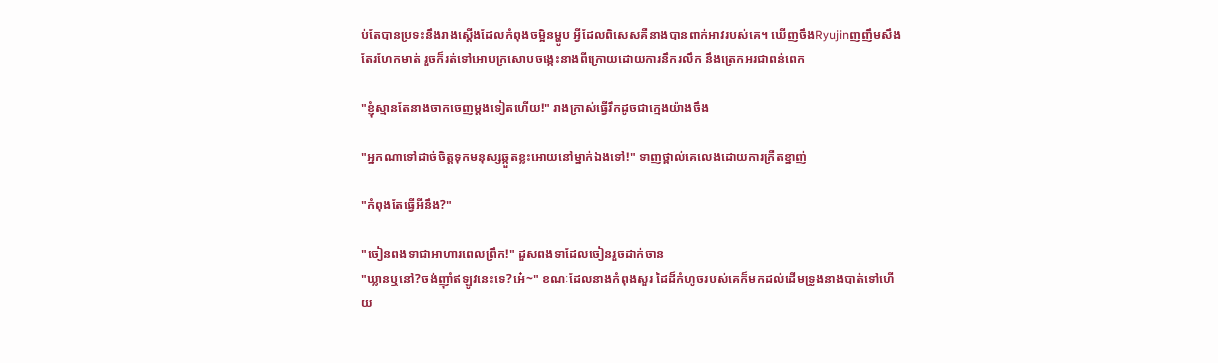ប់តែបានប្រទះនឹងរាងស្ដេីងដែលកំពុងចម្អិនម្ហូប អ្វីដែលពិសេសគឺនាងបានពាក់អាវរបស់គេ។ ឃេីញចឹងRyujinញញឹមសឹងតែរហែកមាត់ រួចក៏រត់ទៅអោបក្រសោបចង្កេះនាងពីក្រោយដោយការនឹករលឹក នឹងត្រេកអរជាពន់ពេក

"ខ្ញុំស្មានតែនាងចាកចេញម្ដងទៀតហេីយ!" រាងក្រាស់ធ្វេីរឹកដូចជាក្មេងយ៉ាងចឹង

"អ្នកណាទៅដាច់ចិត្តទុកមនុស្សឆ្កួតខ្លះអោយនៅម្នាក់ឯងទៅ!" ទាញថ្ពាល់គេលេងដោយការក្រឺតខ្នាញ់

"កំពុងតែធ្វេីអីនឹង?"

"ចៀនពងទាជាអាហារពេលព្រឹក!" ដួសពងទាដែលចៀនរួចដាក់ចាន
"ឃ្លានឬនៅ?ចង់ញ៉ាំឥឡូវនេះទេ?អេ៎~" ខណៈដែលនាងកំពុងសួរ ដៃដ៏កំហូចរបស់គេក៏មកដល់ដេីមទ្រូងនាងបាត់ទៅហេីយ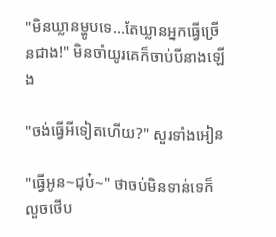"មិនឃ្លានម្ហូបទេ...តែឃ្លានអ្នកធ្វេីច្រេីនជាង!" មិនចាំយូរគេក៏ចាប់បីនាងឡេីង

"ចង់ធ្វើអីទៀតហេីយ?" សួរទាំងអៀន

"ធ្វេីអូន~ជុប៎~" ថាចប់មិនទាន់ទេក៏លួចថេីប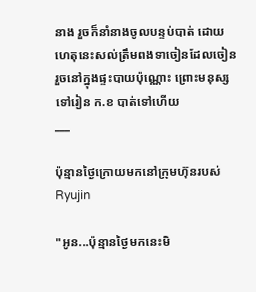នាង រួចក៏នាំនាងចូលបន្ទប់បាត់ ដោយហេតុនេះសល់ត្រឹមពងទាចៀនដែលចៀនរួចនៅក្នុងផ្ទះបាយប៉ុណ្ណោះ ព្រោះមនុស្សទៅរៀន ក.ខ បាត់ទៅហេីយ
___

ប៉ុន្មានថ្ងៃក្រោយមកនៅក្រុមហ៊ុនរបស់Ryujin

"អូន...ប៉ុន្មានថ្ងៃមកនេះមិ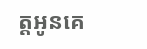ត្តអូនគេ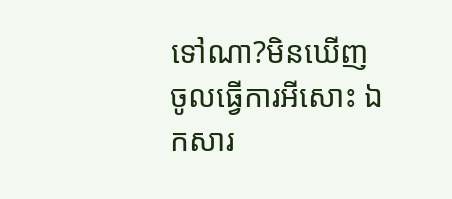ទៅណា?មិនឃេីញចូលធ្វេីការអីសោះ ឯកសារ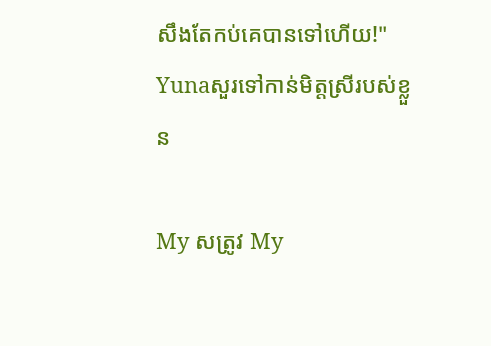សឹងតែកប់គេបានទៅហេីយ!" Yunaសួរទៅកាន់មិត្តស្រីរបស់ខ្លួន

My សត្រូវ My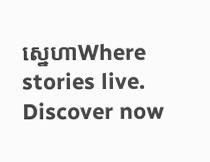ស្នេហាWhere stories live. Discover now